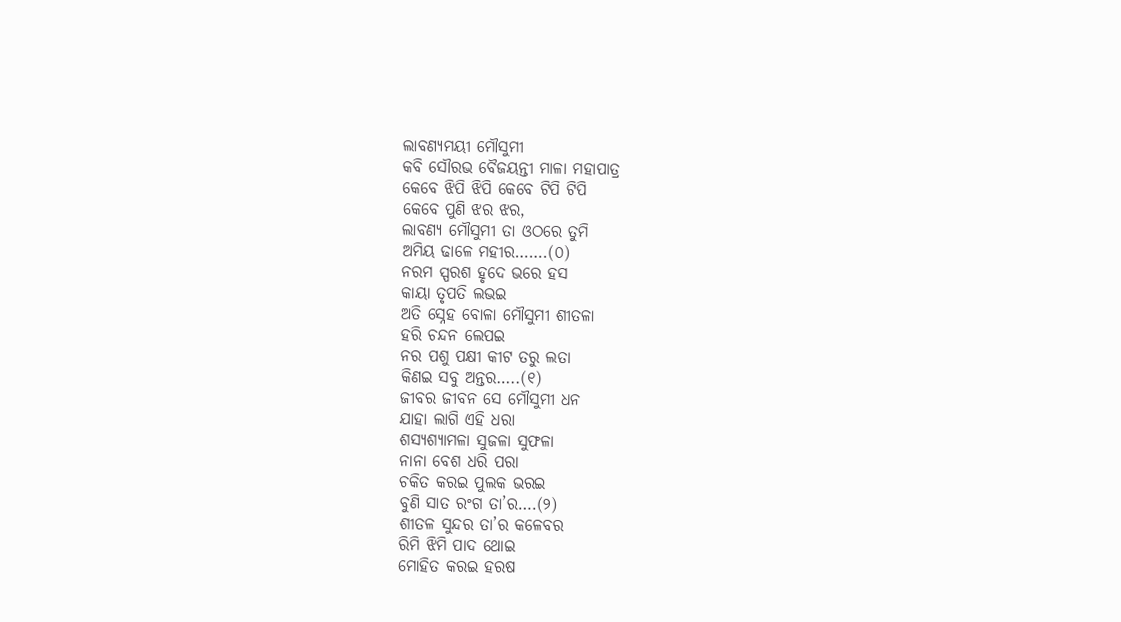ଲାବଣ୍ୟମୟୀ ମୌସୁମୀ
କବି ସୌରଭ ବୈଜୟନ୍ତୀ ମାଳା ମହାପାତ୍ର
କେବେ ଝିପି ଝିପି କେବେ ଟିପି ଟିପି
କେବେ ପୁଣି ଝର ଝର,
ଲାବଣ୍ୟ ମୌସୁମୀ ତା ଓଠରେ ତୁମି
ଅମିୟ ଢାଳେ ମହୀର…….(୦)
ନରମ ସ୍ପରଶ ହୃଦେ ଭରେ ହସ
କାୟା ତୃପତି ଲଭଇ
ଅତି ସ୍ନେହ ବୋଳା ମୌସୁମୀ ଶୀତଳା
ହରି ଚନ୍ଦନ ଲେପଇ
ନର ପଶୁ ପକ୍ଷୀ କୀଟ ତରୁ ଲତା
କିଣଇ ସବୁ ଅନ୍ତର…..(୧)
ଜୀବର ଜୀବନ ସେ ମୌସୁମୀ ଧନ
ଯାହା ଲାଗି ଏହି ଧରା
ଶସ୍ୟଶ୍ୟାମଳା ସୁଜଳା ସୁଫଳା
ନାନା ବେଶ ଧରି ପରା
ଚକିତ କରଇ ପୁଲକ ଭରଇ
ବୁଣି ସାତ ରଂଗ ତା’ର….(୨)
ଶୀତଳ ସୁନ୍ଦର ତା’ର କଳେବର
ରିମି ଝିମି ପାଦ ଥୋଇ
ମୋହିତ କରଇ ହରଷ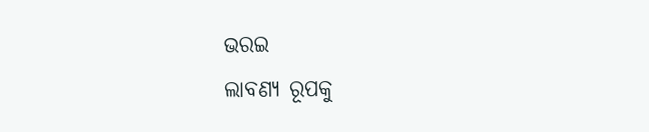ଭରଇ
ଲାବଣ୍ୟ ରୂପକୁ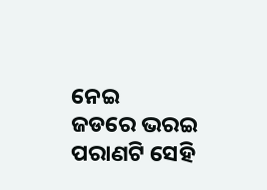ନେଇ
ଜଡରେ ଭରଇ ପରାଣଟି ସେହି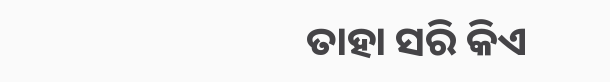ତାହା ସରି କିଏ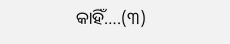କାହିଁ….(୩)